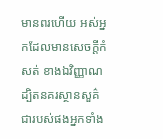មានពរហើយ អស់អ្នកដែលមានសេចក្ដីកំសត់ ខាងឯវិញ្ញាណ ដ្បិតនគរស្ថានសួគ៌ជារបស់ផងអ្នកទាំង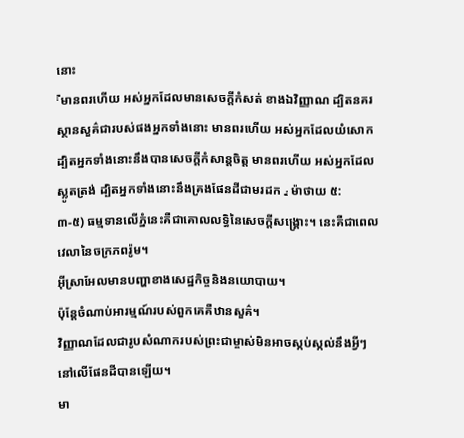នោះ
『មានពរហើយ អស់អ្នកដែលមានសេចក្ដីកំសត់ ខាងឯវិញ្ញាណ ដ្បិតនគរស្ថានសួគ៌ជារបស់ផងអ្នកទាំងនោះ មានពរហើយ អស់អ្នកដែលយំសោក ដ្បិតអ្នកទាំងនោះនឹងបានសេចក្ដីកំសាន្តចិត្ត មានពរហើយ អស់អ្នកដែលស្លូតត្រង់ ដ្បិតអ្នកទាំងនោះនឹងគ្រងផែនដីជាមរដក 』 ម៉ាថាយ ៥:
៣-៥) ធម្មទានលើភ្នំនេះគឺជាគោលលទ្ធិនៃសេចក្ដីសង្គ្រោះ។ នេះគឺជាពេលវេលានៃចក្រភពរ៉ូម។
អ៊ីស្រាអែលមានបញ្ហាខាងសេដ្ឋកិច្ចនិងនយោបាយ។
ប៉ុន្តែចំណាប់អារម្មណ៍របស់ពួកគេគឺឋានសួគ៌។
វិញ្ញាណដែលជារូបសំណាករបស់ព្រះជាម្ចាស់មិនអាចស្កប់ស្កល់នឹងអ្វីៗនៅលើផែនដីបានឡើយ។
មា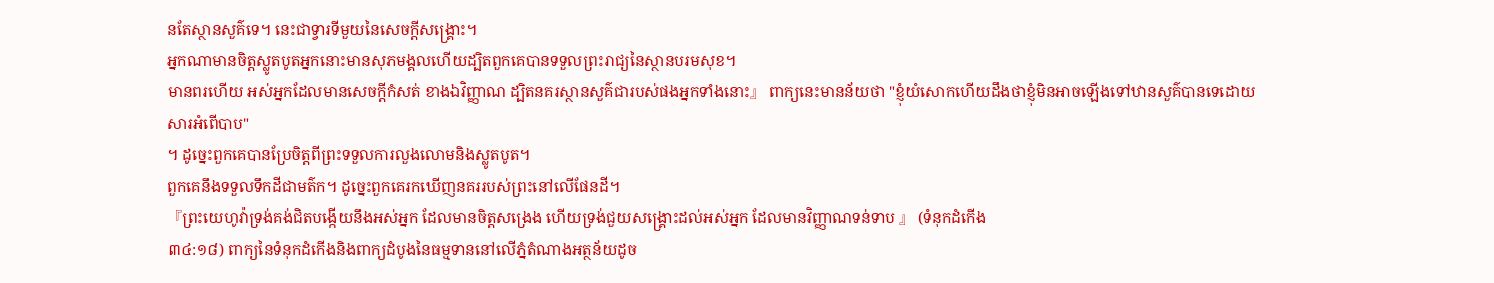នតែស្ថានសួគ៌ទេ។ នេះជាទ្វារទីមួយនៃសេចក្ដីសង្គ្រោះ។
អ្នកណាមានចិត្ដស្លូតបូតអ្នកនោះមានសុភមង្គលហើយដ្បិតពួកគេបានទទួលព្រះរាជ្យនៃស្ថានបរមសុខ។
មានពរហើយ អស់អ្នកដែលមានសេចក្ដីកំសត់ ខាងឯវិញ្ញាណ ដ្បិតនគរស្ថានសួគ៌ជារបស់ផងអ្នកទាំងនោះ』 ពាក្យនេះមានន័យថា "ខ្ញុំយំសោកហើយដឹងថាខ្ញុំមិនអាចឡើងទៅឋានសួគ៌បានទេដោយសារអំពើបាប"
។ ដូច្នេះពួកគេបានប្រែចិត្តពីព្រះទទួលការលួងលោមនិងស្លូតបូត។
ពួកគេនឹងទទួលទឹកដីជាមត៌ក។ ដូច្នេះពួកគេរកឃើញនគររបស់ព្រះនៅលើផែនដី។
『ព្រះយេហូវ៉ាទ្រង់គង់ជិតបង្កើយនឹងអស់អ្នក ដែលមានចិត្តសង្រេង ហើយទ្រង់ជួយសង្គ្រោះដល់អស់អ្នក ដែលមានវិញ្ញាណទន់ទាប 』 (ទំនុកដំកើង
៣៤:១៨) ពាក្យនៃទំនុកដំកើងនិងពាក្យដំបូងនៃធម្មទាននៅលើភ្នំតំណាងអត្ថន័យដូច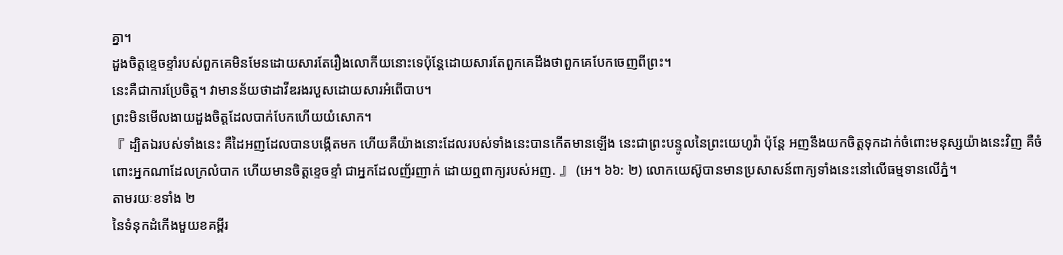គ្នា។
ដួងចិត្តខ្ទេចខ្ទាំរបស់ពួកគេមិនមែនដោយសារតែរឿងលោកីយនោះទេប៉ុន្តែដោយសារតែពួកគេដឹងថាពួកគេបែកចេញពីព្រះ។
នេះគឺជាការប្រែចិត្ត។ វាមានន័យថាដាវីឌរងរបួសដោយសារអំពើបាប។
ព្រះមិនមើលងាយដួងចិត្តដែលបាក់បែកហើយយំសោក។
『 ដ្បិតឯរបស់ទាំងនេះ គឺដៃអញដែលបានបង្កើតមក ហើយគឺយ៉ាងនោះដែលរបស់ទាំងនេះបានកើតមានឡើង នេះជាព្រះបន្ទូលនៃព្រះយេហូវ៉ា ប៉ុន្តែ អញនឹងយកចិត្តទុកដាក់ចំពោះមនុស្សយ៉ាងនេះវិញ គឺចំពោះអ្នកណាដែលក្រលំបាក ហើយមានចិត្តខ្ទេចខ្ទាំ ជាអ្នកដែលញ័រញាក់ ដោយឮពាក្យរបស់អញ. 』 (អេ។ ៦៦: ២) លោកយេស៊ូបានមានប្រសាសន៍ពាក្យទាំងនេះនៅលើធម្មទានលើភ្នំ។
តាមរយៈខទាំង ២
នៃទំនុកដំកើងមួយខគម្ពីរ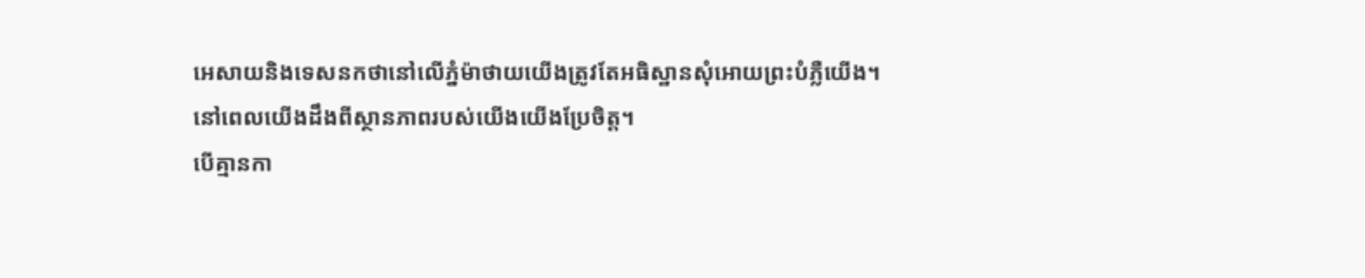អេសាយនិងទេសនកថានៅលើភ្នំម៉ាថាយយើងត្រូវតែអធិស្ឋានសុំអោយព្រះបំភ្លឺយើង។
នៅពេលយើងដឹងពីស្ថានភាពរបស់យើងយើងប្រែចិត្ត។
បើគ្មានកា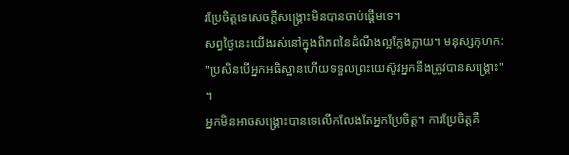រប្រែចិត្តទេសេចក្ដីសង្គ្រោះមិនបានចាប់ផ្តើមទេ។
សព្វថ្ងៃនេះយើងរស់នៅក្នុងពិភពនៃដំណឹងល្អក្លែងក្លាយ។ មនុស្សកុហក:
"ប្រសិនបើអ្នកអធិស្ឋានហើយទទួលព្រះយេស៊ូវអ្នកនឹងត្រូវបានសង្គ្រោះ" ។
អ្នកមិនអាចសង្រ្គោះបានទេលើកលែងតែអ្នកប្រែចិត្ត។ ការប្រែចិត្តគឺ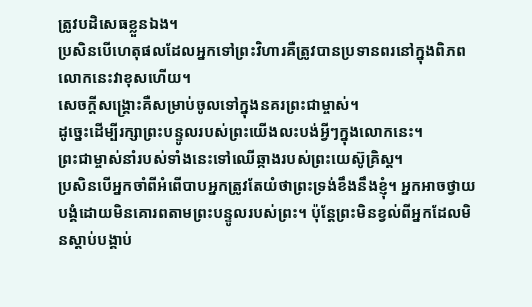ត្រូវបដិសេធខ្លួនឯង។
ប្រសិនបើហេតុផលដែលអ្នកទៅព្រះវិហារគឺត្រូវបានប្រទានពរនៅក្នុងពិភពលោកនេះវាខុសហើយ។
សេចក្តីសង្គ្រោះគឺសម្រាប់ចូលទៅក្នុងនគរព្រះជាម្ចាស់។
ដូច្នេះដើម្បីរក្សាព្រះបន្ទូលរបស់ព្រះយើងលះបង់អ្វីៗក្នុងលោកនេះ។
ព្រះជាម្ចាស់នាំរបស់ទាំងនេះទៅឈើឆ្កាងរបស់ព្រះយេស៊ូគ្រិស្ដ។
ប្រសិនបើអ្នកចាំពីអំពើបាបអ្នកត្រូវតែយំថាព្រះទ្រង់ខឹងនឹងខ្ញុំ។ អ្នកអាចថ្វាយបង្គំដោយមិនគោរពតាមព្រះបន្ទូលរបស់ព្រះ។ ប៉ុន្តែព្រះមិនខ្វល់ពីអ្នកដែលមិនស្តាប់បង្គាប់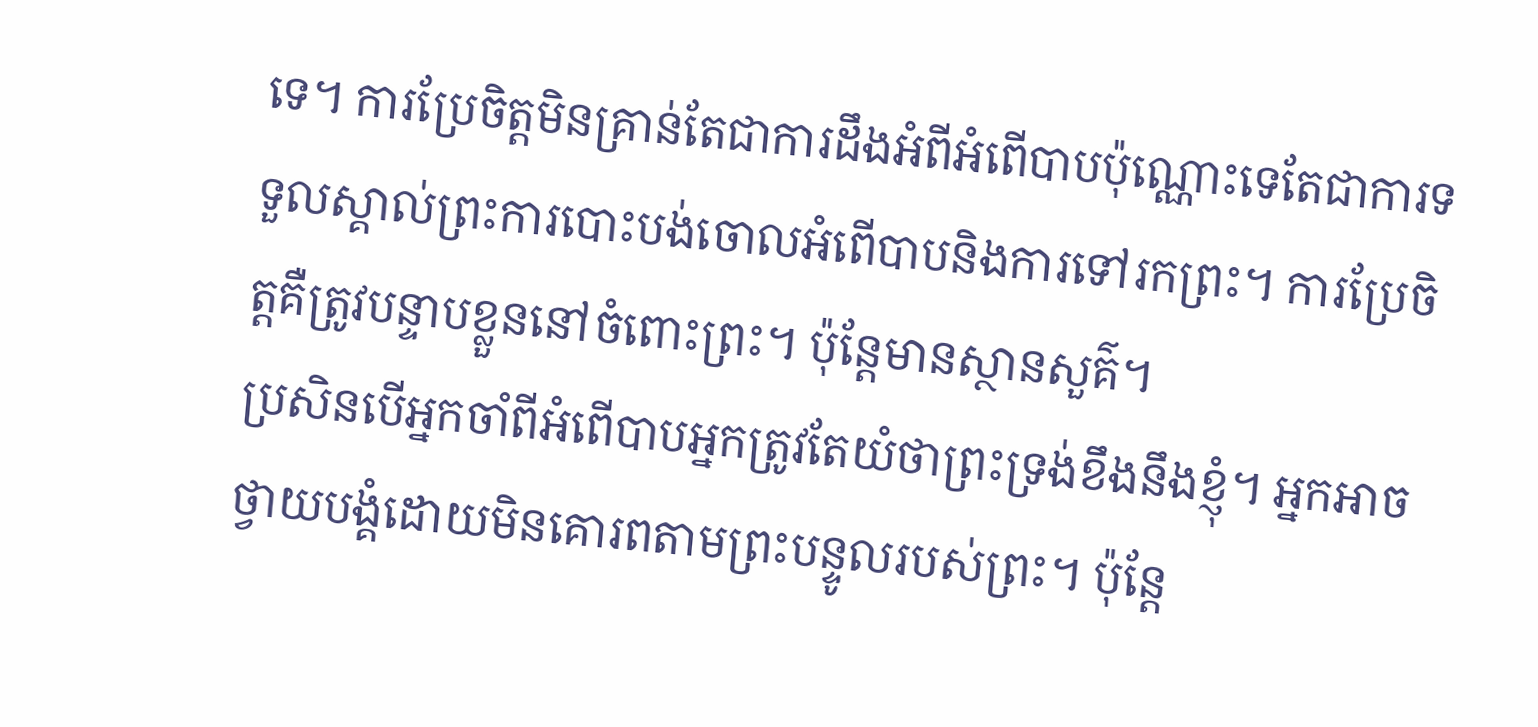ទេ។ ការប្រែចិត្តមិនគ្រាន់តែជាការដឹងអំពីអំពើបាបប៉ុណ្ណោះទេតែជាការទទួលស្គាល់ព្រះការបោះបង់ចោលអំពើបាបនិងការទៅរកព្រះ។ ការប្រែចិត្តគឺត្រូវបន្ទាបខ្លួននៅចំពោះព្រះ។ ប៉ុន្តែមានស្ថានសួគ៌។
ប្រសិនបើអ្នកចាំពីអំពើបាបអ្នកត្រូវតែយំថាព្រះទ្រង់ខឹងនឹងខ្ញុំ។ អ្នកអាចថ្វាយបង្គំដោយមិនគោរពតាមព្រះបន្ទូលរបស់ព្រះ។ ប៉ុន្តែ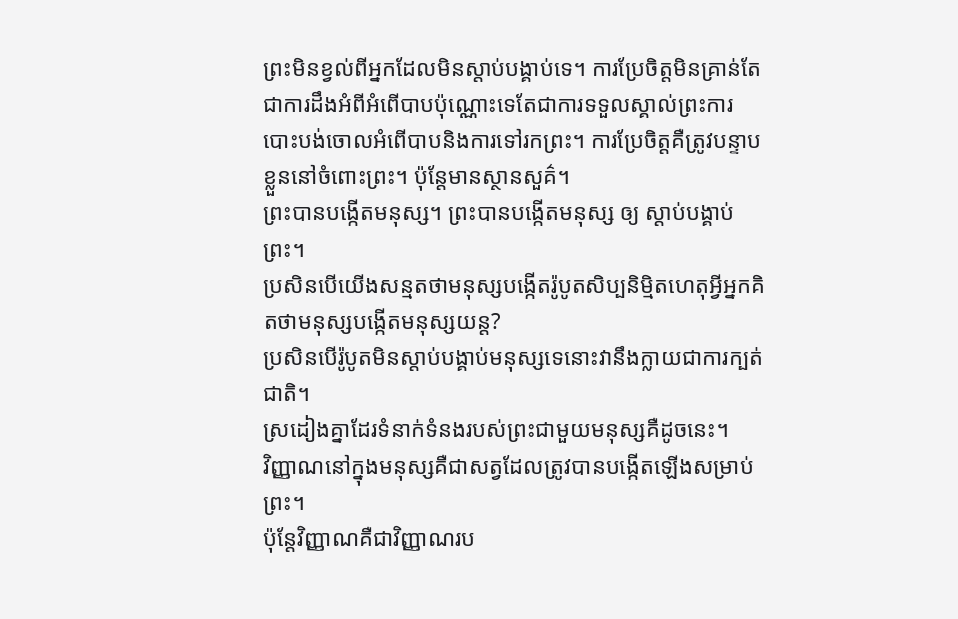ព្រះមិនខ្វល់ពីអ្នកដែលមិនស្តាប់បង្គាប់ទេ។ ការប្រែចិត្តមិនគ្រាន់តែជាការដឹងអំពីអំពើបាបប៉ុណ្ណោះទេតែជាការទទួលស្គាល់ព្រះការបោះបង់ចោលអំពើបាបនិងការទៅរកព្រះ។ ការប្រែចិត្តគឺត្រូវបន្ទាបខ្លួននៅចំពោះព្រះ។ ប៉ុន្តែមានស្ថានសួគ៌។
ព្រះបានបង្កើតមនុស្ស។ ព្រះបានបង្កើតមនុស្ស ឲ្យ ស្ដាប់បង្គាប់ព្រះ។
ប្រសិនបើយើងសន្មតថាមនុស្សបង្កើតរ៉ូបូតសិប្បនិម្មិតហេតុអ្វីអ្នកគិតថាមនុស្សបង្កើតមនុស្សយន្ត?
ប្រសិនបើរ៉ូបូតមិនស្តាប់បង្គាប់មនុស្សទេនោះវានឹងក្លាយជាការក្បត់ជាតិ។
ស្រដៀងគ្នាដែរទំនាក់ទំនងរបស់ព្រះជាមួយមនុស្សគឺដូចនេះ។
វិញ្ញាណនៅក្នុងមនុស្សគឺជាសត្វដែលត្រូវបានបង្កើតឡើងសម្រាប់ព្រះ។
ប៉ុន្តែវិញ្ញាណគឺជាវិញ្ញាណរប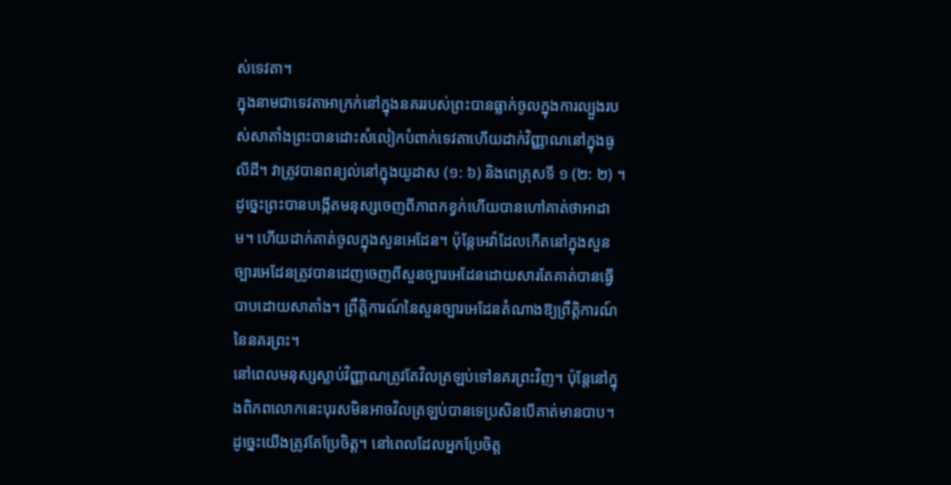ស់ទេវតា។
ក្នុងនាមជាទេវតាអាក្រក់នៅក្នុងនគររបស់ព្រះបានធ្លាក់ចូលក្នុងការល្បួងរបស់សាតាំងព្រះបានដោះសំលៀកបំពាក់ទេវតាហើយដាក់វិញ្ញាណនៅក្នុងធូលីដី។ វាត្រូវបានពន្យល់នៅក្នុងយូដាស (១: ៦) និងពេត្រុសទី ១ (២: ២) ។ ដូច្នេះព្រះបានបង្កើតមនុស្សចេញពីភាពកខ្វក់ហើយបានហៅគាត់ថាអាដាម។ ហើយដាក់គាត់ចូលក្នុងសួនអេដែន។ ប៉ុន្តែអេវ៉ាដែលកើតនៅក្នុងសួនច្បារអេដែនត្រូវបានដេញចេញពីសួនច្បារអេដែនដោយសារតែគាត់បានធ្វើបាបដោយសាតាំង។ ព្រឹត្តិការណ៍នៃសួនច្បារអេដែនតំណាងឱ្យព្រឹត្តិការណ៍នៃនគរព្រះ។
នៅពេលមនុស្សស្លាប់វិញ្ញាណត្រូវតែវិលត្រឡប់ទៅនគរព្រះវិញ។ ប៉ុន្តែនៅក្នុងពិភពលោកនេះបុរសមិនអាចវិលត្រឡប់បានទេប្រសិនបើគាត់មានបាប។ ដូច្នេះយើងត្រូវតែប្រែចិត្ត។ នៅពេលដែលអ្នកប្រែចិត្ត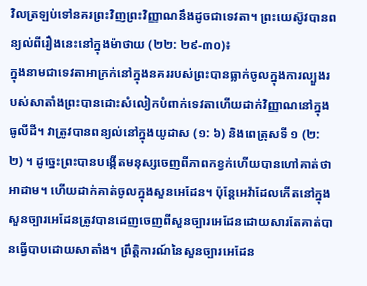វិលត្រឡប់ទៅនគរព្រះវិញព្រះវិញ្ញាណនឹងដូចជាទេវតា។ ព្រះយេស៊ូវបានពន្យល់ពីរឿងនេះនៅក្នុងម៉ាថាយ (២២: ២៩-៣០)៖
ក្នុងនាមជាទេវតាអាក្រក់នៅក្នុងនគររបស់ព្រះបានធ្លាក់ចូលក្នុងការល្បួងរបស់សាតាំងព្រះបានដោះសំលៀកបំពាក់ទេវតាហើយដាក់វិញ្ញាណនៅក្នុងធូលីដី។ វាត្រូវបានពន្យល់នៅក្នុងយូដាស (១: ៦) និងពេត្រុសទី ១ (២: ២) ។ ដូច្នេះព្រះបានបង្កើតមនុស្សចេញពីភាពកខ្វក់ហើយបានហៅគាត់ថាអាដាម។ ហើយដាក់គាត់ចូលក្នុងសួនអេដែន។ ប៉ុន្តែអេវ៉ាដែលកើតនៅក្នុងសួនច្បារអេដែនត្រូវបានដេញចេញពីសួនច្បារអេដែនដោយសារតែគាត់បានធ្វើបាបដោយសាតាំង។ ព្រឹត្តិការណ៍នៃសួនច្បារអេដែន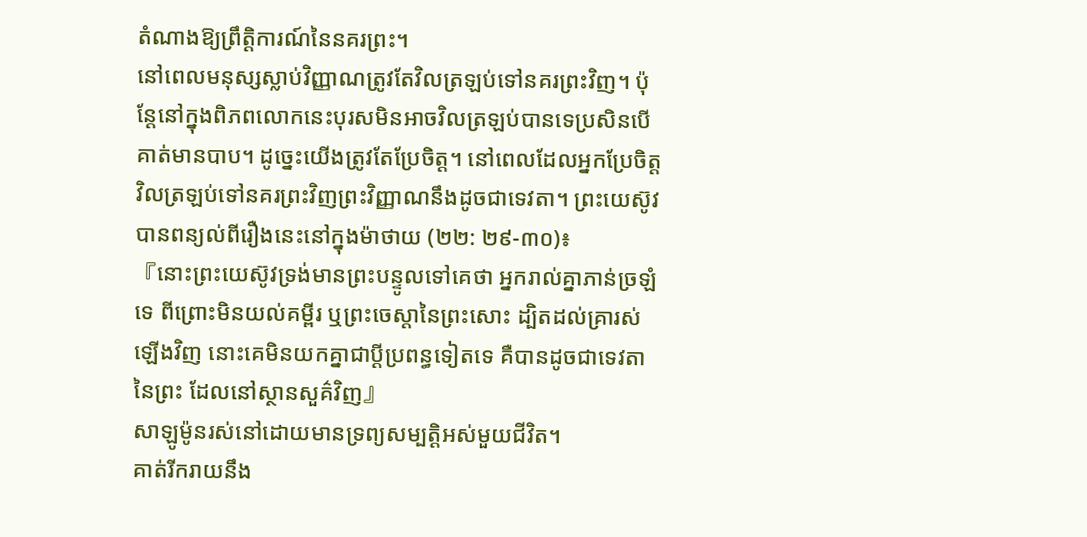តំណាងឱ្យព្រឹត្តិការណ៍នៃនគរព្រះ។
នៅពេលមនុស្សស្លាប់វិញ្ញាណត្រូវតែវិលត្រឡប់ទៅនគរព្រះវិញ។ ប៉ុន្តែនៅក្នុងពិភពលោកនេះបុរសមិនអាចវិលត្រឡប់បានទេប្រសិនបើគាត់មានបាប។ ដូច្នេះយើងត្រូវតែប្រែចិត្ត។ នៅពេលដែលអ្នកប្រែចិត្តវិលត្រឡប់ទៅនគរព្រះវិញព្រះវិញ្ញាណនឹងដូចជាទេវតា។ ព្រះយេស៊ូវបានពន្យល់ពីរឿងនេះនៅក្នុងម៉ាថាយ (២២: ២៩-៣០)៖
『នោះព្រះយេស៊ូវទ្រង់មានព្រះបន្ទូលទៅគេថា អ្នករាល់គ្នាភាន់ច្រឡំទេ ពីព្រោះមិនយល់គម្ពីរ ឬព្រះចេស្តានៃព្រះសោះ ដ្បិតដល់គ្រារស់ឡើងវិញ នោះគេមិនយកគ្នាជាប្ដីប្រពន្ធទៀតទេ គឺបានដូចជាទេវតានៃព្រះ ដែលនៅស្ថានសួគ៌វិញ』
សាឡូម៉ូនរស់នៅដោយមានទ្រព្យសម្បត្ដិអស់មួយជីវិត។
គាត់រីករាយនឹង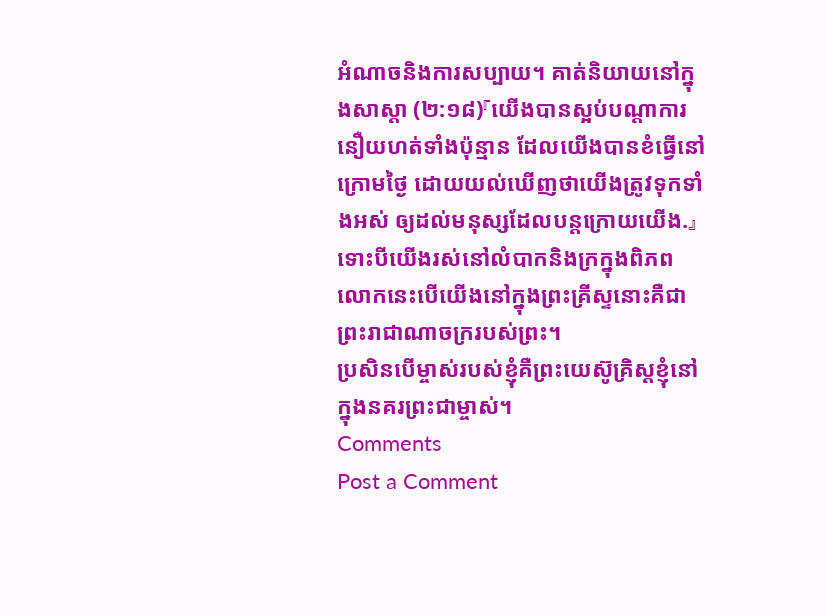អំណាចនិងការសប្បាយ។ គាត់និយាយនៅក្នុងសាស្ដា (២:១៨)『យើងបានស្អប់បណ្តាការនឿយហត់ទាំងប៉ុន្មាន ដែលយើងបានខំធ្វើនៅក្រោមថ្ងៃ ដោយយល់ឃើញថាយើងត្រូវទុកទាំងអស់ ឲ្យដល់មនុស្សដែលបន្តក្រោយយើង.』 ទោះបីយើងរស់នៅលំបាកនិងក្រក្នុងពិភពលោកនេះបើយើងនៅក្នុងព្រះគ្រីស្ទនោះគឺជាព្រះរាជាណាចក្ររបស់ព្រះ។
ប្រសិនបើម្ចាស់របស់ខ្ញុំគឺព្រះយេស៊ូគ្រិស្ដខ្ញុំនៅក្នុងនគរព្រះជាម្ចាស់។
Comments
Post a Comment